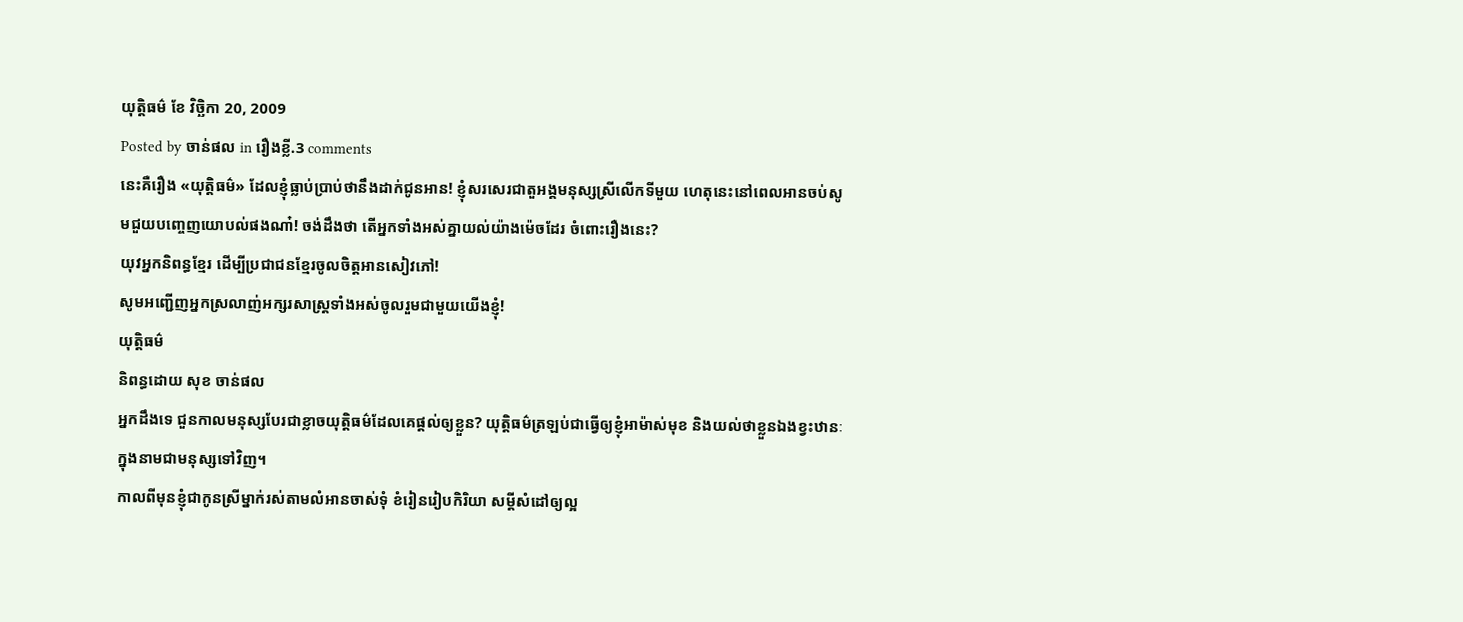យុត្តិធម៌ ខែ វិច្ឆិកា 20, 2009
Posted by ចាន់ផល in រឿងខ្លី.3 comments
នេះគឺរឿង «យុត្តិធម៌» ដែលខ្ញុំធ្លាប់ប្រាប់ថានឹងដាក់ជូនអាន! ខ្ញុំសរសេរជាតួអង្គមនុស្សស្រីលើកទីមួយ ហេតុនេះនៅពេលអានចប់សូមជួយបញ្ចេញយោបល់ផងណា៎! ចង់ដឹងថា តើអ្នកទាំងអស់គ្នាយល់យ៉ាងម៉េចដែរ ចំពោះរឿងនេះ?
យុវអ្នកនិពន្ធខ្មែរ ដើម្បីប្រជាជនខ្មែរចូលចិត្តអានសៀវភៅ!
សូមអញ្ជើញអ្នកស្រលាញ់អក្សរសាស្រ្ដទាំងអស់ចូលរួមជាមួយយើងខ្ញុំ!
យុត្តិធម៌
និពន្ធដោយ សុខ ចាន់ផល
អ្នកដឹងទេ ជួនកាលមនុស្សបែរជាខ្លាចយុត្តិធម៌ដែលគេផ្ដល់ឲ្យខ្លួន? យុត្តិធម៌ត្រឡប់ជាធ្វើឲ្យខ្ញុំអាម៉ាស់មុខ និងយល់ថាខ្លួនឯងខ្វះឋានៈក្នុងនាមជាមនុស្សទៅវិញ។
កាលពីមុនខ្ញុំជាកូនស្រីម្នាក់រស់តាមលំអានចាស់ទុំ ខំរៀនរៀបកិរិយា សម្ដីសំដៅឲ្យល្អ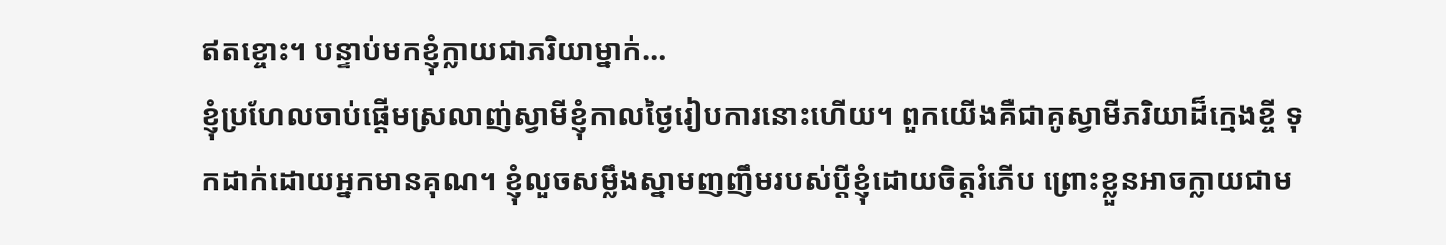ឥតខ្ចោះ។ បន្ទាប់មកខ្ញុំក្លាយជាភរិយាម្នាក់…
ខ្ញុំប្រហែលចាប់ផ្ដើមស្រលាញ់ស្វាមីខ្ញុំកាលថ្ងៃរៀបការនោះហើយ។ ពួកយើងគឺជាគូស្វាមីភរិយាដ៏ក្មេងខ្ចី ទុកដាក់ដោយអ្នកមានគុណ។ ខ្ញុំលួចសម្លឹងស្នាមញញឹមរបស់ប្ដីខ្ញុំដោយចិត្តរំភើប ព្រោះខ្លួនអាចក្លាយជាម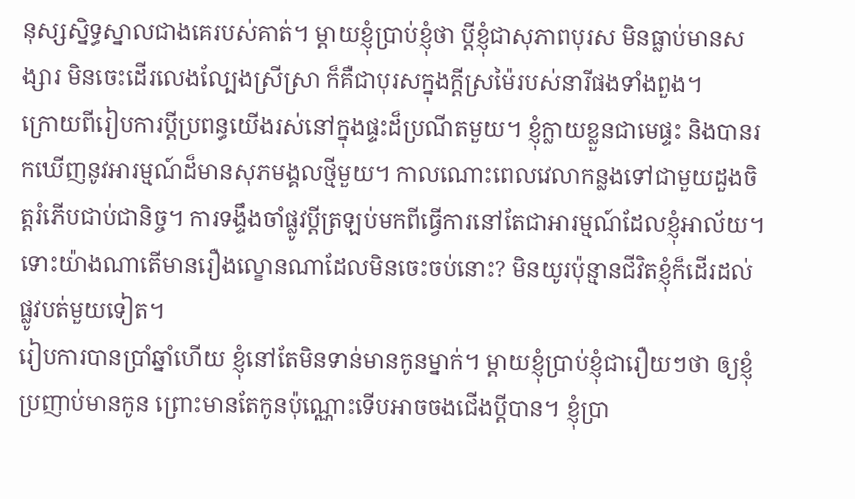នុស្សស្និទ្ធស្នាលជាងគេរបស់គាត់។ ម្តាយខ្ញុំប្រាប់ខ្ញុំថា ប្ដីខ្ញុំជាសុភាពបុរស មិនធ្លាប់មានសង្សារ មិនចេះដើរលេងល្បែងស្រីស្រា ក៏គឺជាបុរសក្នុងក្ដីស្រម៉ៃរបស់នារីផងទាំងពួង។
ក្រោយពីរៀបការប្ដីប្រពន្ធយើងរស់នៅក្នុងផ្ទះដ៏ប្រណីតមួយ។ ខ្ញុំក្លាយខ្លួនជាមេផ្ទះ និងបានរកឃើញនូវអារម្មណ៍ដ៏មានសុភមង្គលថ្មីមួយ។ កាលណោះពេលវេលាកន្លងទៅជាមួយដួងចិត្តរំភើបជាប់ជានិច្ច។ ការទង្ទឹងចាំផ្លូវប្ដីត្រឡប់មកពីធ្វើការនៅតែជាអារម្មណ៍ដែលខ្ញុំអាល័យ។ ទោះយ៉ាងណាតើមានរឿងល្ខោនណាដែលមិនចេះចប់នោះ? មិនយូរប៉ុន្មានជីវិតខ្ញុំក៏ដើរដល់ផ្លូវបត់មួយទៀត។
រៀបការបានប្រាំឆ្នាំហើយ ខ្ញុំនៅតែមិនទាន់មានកូនម្នាក់។ ម្ដាយខ្ញុំប្រាប់ខ្ញុំជារឿយៗថា ឲ្យខ្ញុំប្រញាប់មានកូន ព្រោះមានតែកូនប៉ុណ្ណោះទើបអាចចងជើងប្ដីបាន។ ខ្ញុំប្រា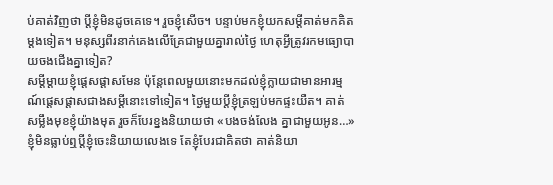ប់គាត់វិញថា ប្ដីខ្ញុំមិនដូចគេទេ។ រួចខ្ញុំសើច។ បន្ទាប់មកខ្ញុំយកសម្ដីគាត់មកគិតម្ដងទៀត។ មនុស្សពីរនាក់គេងលើគ្រែជាមួយគ្នារាល់ថ្ងៃ ហេតុអ្វីត្រូវរកមធ្យោបាយចងជើងគ្នាទៀត?
សម្ដីម្ដាយខ្ញុំផ្ដេសផ្ដាសមែន ប៉ុន្តែពេលមួយនោះមកដល់ខ្ញុំក្លាយជាមានអារម្មណ៍ផ្ដេសផ្ដាសជាងសម្ដីនោះទៅទៀត។ ថ្ងៃមួយប្ដីខ្ញុំត្រឡប់មកផ្ទះយឺត។ គាត់សម្លឹងមុខខ្ញុំយ៉ាងមុត រួចក៏បែរខ្នងនិយាយថា «បងចង់លែង គ្នាជាមួយអូន…»
ខ្ញុំមិនធ្លាប់ឮប្ដីខ្ញុំចេះនិយាយលេងទេ តែខ្ញុំបែរជាគិតថា គាត់និយា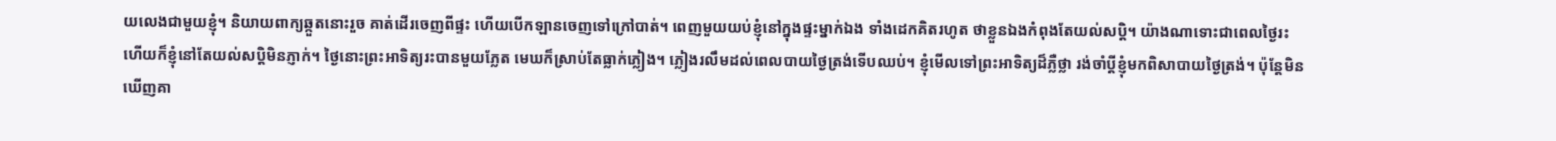យលេងជាមួយខ្ញុំ។ និយាយពាក្យឆ្កួតនោះរួច គាត់ដើរចេញពីផ្ទះ ហើយបើកឡានចេញទៅក្រៅបាត់។ ពេញមួយយប់ខ្ញុំនៅក្នុងផ្ទះម្នាក់ឯង ទាំងដេកគិតរហូត ថាខ្លួនឯងកំពុងតែយល់សប្តិ។ យ៉ាងណាទោះជាពេលថ្ងៃរះហើយក៏ខ្ញុំនៅតែយល់សប្តិមិនភ្ញាក់។ ថ្ងៃនោះព្រះអាទិត្យរះបានមួយភ្លែត មេឃក៏ស្រាប់តែធ្លាក់ភ្លៀង។ ភ្លៀងរលឹមដល់ពេលបាយថ្ងៃត្រង់ទើបឈប់។ ខ្ញុំមើលទៅព្រះអាទិត្យដ៏ភ្លឺថ្លា រង់ចាំប្ដីខ្ញុំមកពិសាបាយថ្ងៃត្រង់។ ប៉ុន្តែមិនឃើញគា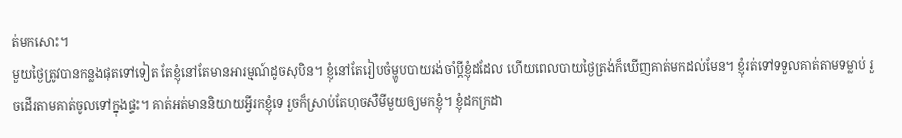ត់មកសោះ។
មួយថ្ងៃត្រូវបានកន្លងផុតទៅទៀត តែខ្ញុំនៅតែមានអារម្មណ៍ដូចសុបិន។ ខ្ញុំនៅតែរៀបចំម្ហូបបាយរង់ចាំប្ដីខ្ញុំដដែល ហើយពេលបាយថ្ងៃត្រង់ក៏ឃើញគាត់មកដល់មែន។ ខ្ញុំរត់ទៅទទួលគាត់តាមទម្លាប់ រួចដើរតាមគាត់ចូលទៅក្នុងផ្ទះ។ គាត់អត់មាននិយាយអ្វីរកខ្ញុំទេ រួចក៏ស្រាប់តែហុចសឺមីមួយឲ្យមកខ្ញុំ។ ខ្ញុំដកក្រដា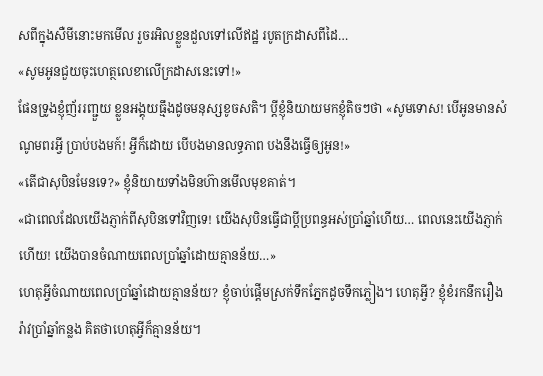សពីក្នុងសឺមីនោះមកមើល រួចរអិលខ្លួនដួលទៅលើឥដ្ឋ របូតក្រដាសពីដៃ…
«សូមអូនជួយចុះហេត្ថលេខាលើក្រដាសនេះទៅ!»
ផែនទ្រូងខ្ញុំញ័ររញ្ជួយ ខ្លួនអង្គុយធ្មឹងដូចមនុស្សខូចសតិ។ ប្ដីខ្ញុំនិយាយមកខ្ញុំតិចៗថា «សូមទោស! បើអូនមានសំណូមពរអ្វី ប្រាប់បងមក៍! អ្វីក៏ដោយ បើបងមានលទ្ធភាព បងនឹងធ្វើឲ្យអូន!»
«តើជាសុបិនមែនទេ?» ខ្ញុំនិយាយទាំងមិនហ៊ានមើលមុខគាត់។
«ជាពេលដែលយើងភ្ញាក់ពីសុបិនទៅវិញទេ! យើងសុបិនធ្វើជាប្ដីប្រពន្ធអស់ប្រាំឆ្នាំហើយ… ពេលនេះយើងភ្ញាក់ហើយ! យើងបានចំណាយពេលប្រាំឆ្នាំដោយគ្មានន័យ…»
ហេតុអ្វីចំណាយពេលប្រាំឆ្នាំដោយគ្មានន័យ? ខ្ញុំចាប់ផ្ដើមស្រក់ទឹកភ្នែកដូចទឹកភ្លៀង។ ហេតុអ្វី? ខ្ញុំខំរកនឹករឿងរ៉ាវប្រាំឆ្នាំកន្លង គិតថាហេតុអ្វីក៏គ្មានន័យ។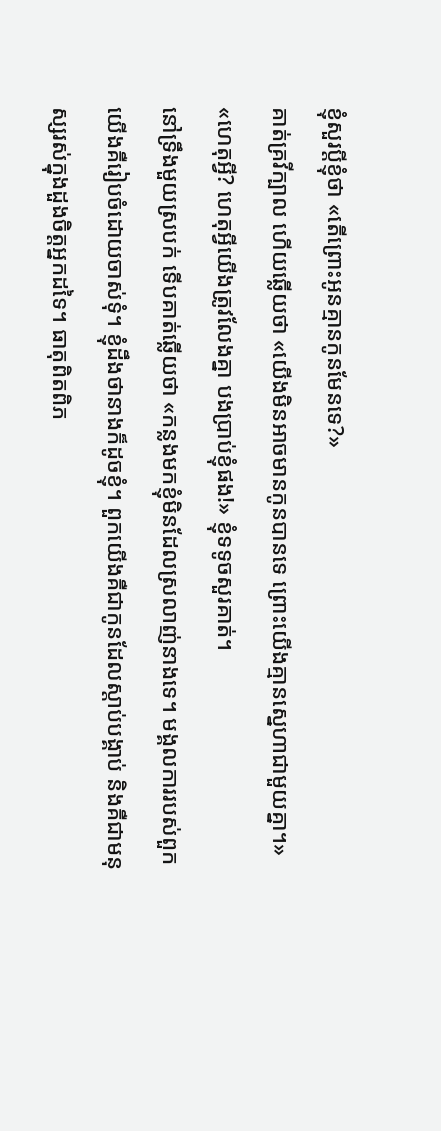ខ្ញុំសួរប្ដីខ្ញុំថា «តើព្រោះអូនគ្មានកូនមែនទេ?»
គាត់គ្រវីក្បាល ហើយឆ្លើយថា «យើងមិនអាចមានកូនបានទេ ព្រោះយើងគ្មានស្នេហាជាមួយគ្នា។»
«ហេតុអ្វី? ហេតុអ្វីយើងត្រូវលែងគ្នា បងប្រាប់ខ្ញុំផង!» ខ្ញុំទទូចសួរគាត់។
នៅទ្រឹងមួយស្របក់ ទើបគាត់ឆ្លើយថា «កន្លងមកខ្ញុំមិនដែលស្រលាញ់នាងទេ។ មង្គលការរបស់ពួកយើងគឺរៀបចំដោយចាស់ទុំ។ ខ្ញុំដឹងថានាងក៏ដូចខ្ញុំ។ ពួកយើងគឺជាកូនដែលស្ដាប់បង្គាប់ និងគឺជាមនុស្សរស់ក្នុងដួងចិត្តអ្នកដទៃ។ ធាតុពិតពិភ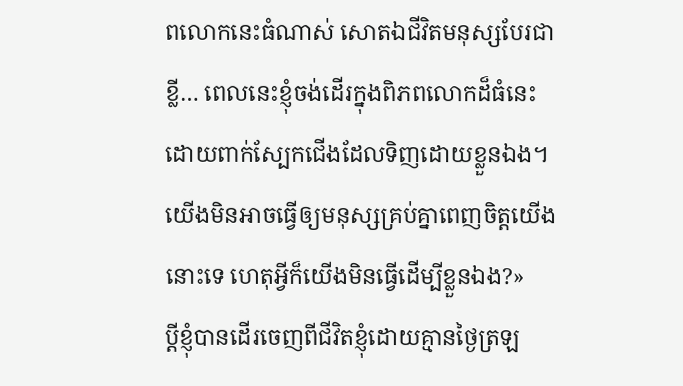ពលោកនេះធំណាស់ សោតឯជីវិតមនុស្សបែរជាខ្លី… ពេលនេះខ្ញុំចង់ដើរក្នុងពិភពលោកដ៏ធំនេះ ដោយពាក់ស្បែកជើងដែលទិញដោយខ្លួនឯង។ យើងមិនអាចធ្វើឲ្យមនុស្សគ្រប់គ្នាពេញចិត្តយើងនោះទេ ហេតុអ្វីក៏យើងមិនធ្វើដើម្បីខ្លួនឯង?»
ប្ដីខ្ញុំបានដើរចេញពីជីវិតខ្ញុំដោយគ្មានថ្ងៃត្រឡ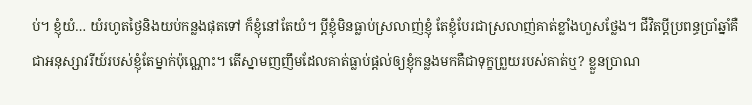ប់។ ខ្ញុំយំ… យំរហូតថ្ងៃនិងយប់កន្លងផុតទៅ ក៏ខ្ញុំនៅតែយំ។ ប្ដីខ្ញុំមិនធ្លាប់ស្រលាញ់ខ្ញុំ តែខ្ញុំបែរជាស្រលាញ់គាត់ខ្លាំងហួសថ្លែង។ ជីវិតប្ដីប្រពន្ធប្រាំឆ្នាំគឺជាអនុស្សាវរីយ៍របស់ខ្ញុំតែម្នាក់ប៉ុណ្ណោះ។ តើស្នាមញញឹមដែលគាត់ធ្លាប់ផ្ដល់ឲ្យខ្ញុំកន្លងមកគឺជាទុក្ខព្រួយរបស់គាត់ឬ? ខ្លួនប្រាណ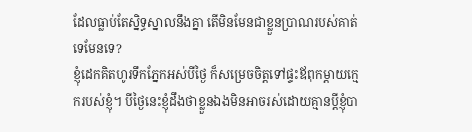ដែលធ្លាប់តែស្និទ្ធស្នាលនឹងគ្នា តើមិនមែនជាខ្លួនប្រាណរបស់គាត់ទេមែនទេ?
ខ្ញុំដេកគិតហូរទឹកភ្នែកអស់បីថ្ងៃ ក៏សម្រេចចិត្តទៅផ្ទះឪពុកម្តាយក្មេករបស់ខ្ញុំ។ បីថ្ងៃនេះខ្ញុំដឹងថាខ្លួនឯងមិនអាចរស់ដោយគ្មានប្ដីខ្ញុំបា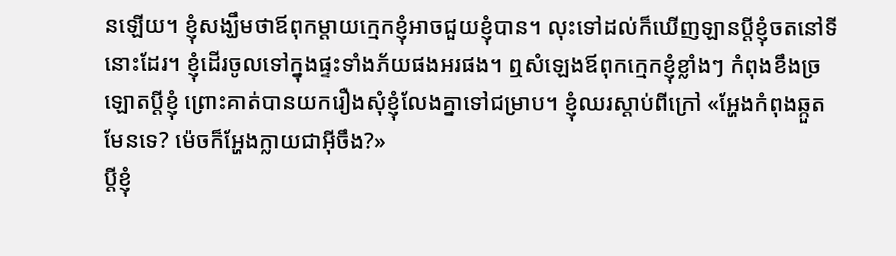នឡើយ។ ខ្ញុំសង្ឃឹមថាឪពុកម្ដាយក្មេកខ្ញុំអាចជួយខ្ញុំបាន។ លុះទៅដល់ក៏ឃើញឡានប្ដីខ្ញុំចតនៅទីនោះដែរ។ ខ្ញុំដើរចូលទៅក្នុងផ្ទះទាំងភ័យផងអរផង។ ឮសំឡេងឪពុកក្មេកខ្ញុំខ្លាំងៗ កំពុងខឹងច្រឡោតប្ដីខ្ញុំ ព្រោះគាត់បានយករឿងសុំខ្ញុំលែងគ្នាទៅជម្រាប។ ខ្ញុំឈរស្ដាប់ពីក្រៅ «អ្ហែងកំពុងឆ្កួតមែនទេ? ម៉េចក៏អ្ហែងក្លាយជាអ៊ីចឹង?»
ប្ដីខ្ញុំ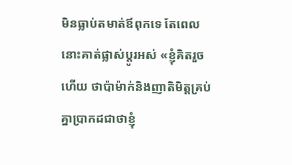មិនធ្លាប់តមាត់ឪពុកទេ តែពេលនោះគាត់ផ្លាស់ប្ដូរអស់ «ខ្ញុំគិតរួចហើយ ថាប៉ាម៉ាក់និងញាតិមិត្តគ្រប់គ្នាប្រាកដជាថាខ្ញុំ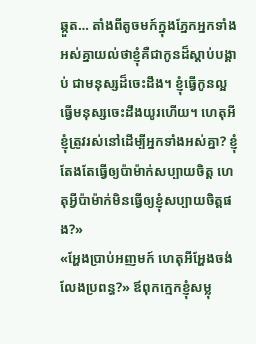ឆ្កួត… តាំងពីតូចមក៍ក្នុងភ្នែកអ្នកទាំងអស់គ្នាយល់ថាខ្ញុំគឺជាកូនដ៏ស្ដាប់បង្គាប់ ជាមនុស្សដ៏ចេះដឹង។ ខ្ញុំធ្វើកូនល្អ ធ្វើមនុស្សចេះដឹងយូរហើយ។ ហេតុអីខ្ញុំត្រូវរស់នៅដើម្បីអ្នកទាំងអស់គ្នា? ខ្ញុំតែងតែធ្វើឲ្យប៉ាម៉ាក់សប្បាយចិត្ត ហេតុអ្វីប៉ាម៉ាក់មិនធ្វើឲ្យខ្ញុំសប្បាយចិត្តផង?»
«អ្ហែងប្រាប់អញមក៍ ហេតុអីអ្ហែងចង់លែងប្រពន្ធ?» ឪពុកក្មេកខ្ញុំសម្លុ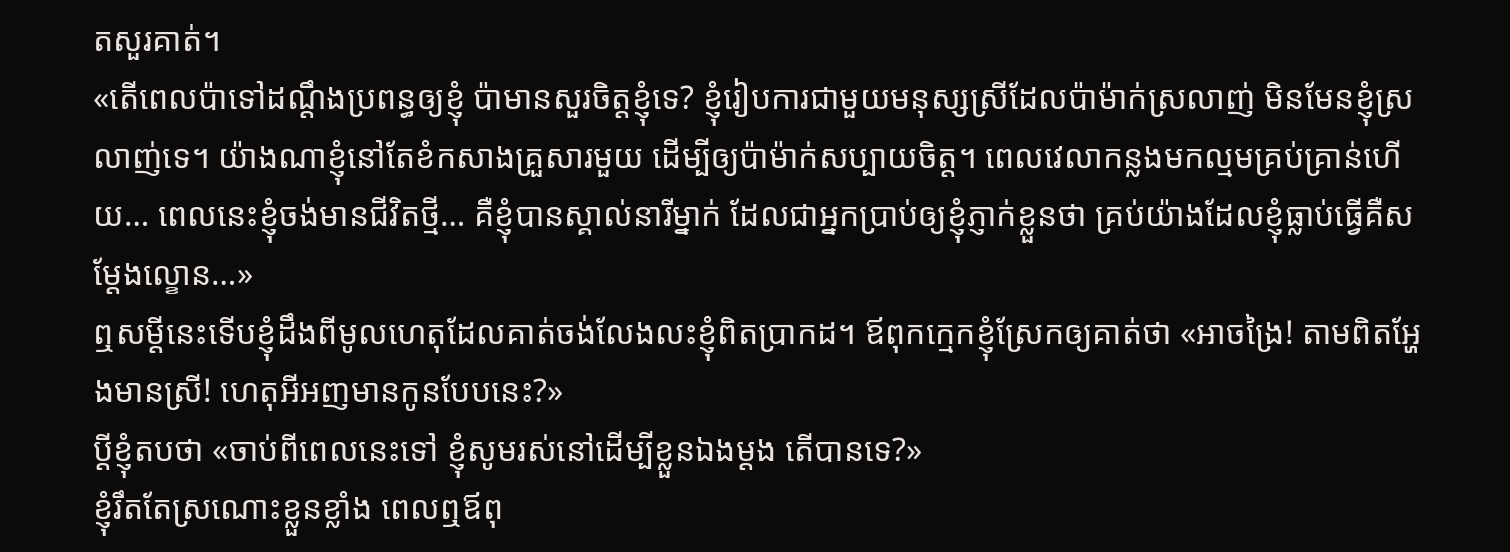តសួរគាត់។
«តើពេលប៉ាទៅដណ្ដឹងប្រពន្ធឲ្យខ្ញុំ ប៉ាមានសួរចិត្តខ្ញុំទេ? ខ្ញុំរៀបការជាមួយមនុស្សស្រីដែលប៉ាម៉ាក់ស្រលាញ់ មិនមែនខ្ញុំស្រលាញ់ទេ។ យ៉ាងណាខ្ញុំនៅតែខំកសាងគ្រួសារមួយ ដើម្បីឲ្យប៉ាម៉ាក់សប្បាយចិត្ត។ ពេលវេលាកន្លងមកល្មមគ្រប់គ្រាន់ហើយ… ពេលនេះខ្ញុំចង់មានជីវិតថ្មី… គឺខ្ញុំបានស្គាល់នារីម្នាក់ ដែលជាអ្នកប្រាប់ឲ្យខ្ញុំភ្ញាក់ខ្លួនថា គ្រប់យ៉ាងដែលខ្ញុំធ្លាប់ធ្វើគឺសម្ដែងល្ខោន…»
ឮសម្ដីនេះទើបខ្ញុំដឹងពីមូលហេតុដែលគាត់ចង់លែងលះខ្ញុំពិតប្រាកដ។ ឪពុកក្មេកខ្ញុំស្រែកឲ្យគាត់ថា «អាចង្រៃ! តាមពិតអ្ហែងមានស្រី! ហេតុអីអញមានកូនបែបនេះ?»
ប្ដីខ្ញុំតបថា «ចាប់ពីពេលនេះទៅ ខ្ញុំសូមរស់នៅដើម្បីខ្លួនឯងម្ដង តើបានទេ?»
ខ្ញុំរឹតតែស្រណោះខ្លួនខ្លាំង ពេលឮឪពុ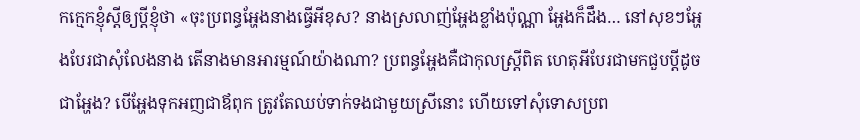កក្មេកខ្ញុំស្ដីឲ្យប្ដីខ្ញុំថា «ចុះប្រពន្ធអ្ហែងនាងធ្វើអីខុស? នាងស្រលាញ់អ្ហែងខ្លាំងប៉ុណ្ណា អ្ហែងក៏ដឹង… នៅសុខៗអ្ហែងបែរជាសុំលែងនាង តើនាងមានអារម្មណ៍យ៉ាងណា? ប្រពន្ធអ្ហែងគឺជាកុលស្រ្តីពិត ហេតុអីបែរជាមកជួបប្តីដូចជាអ្ហែង? បើអ្ហែងទុកអញជាឪពុក ត្រូវតែឈប់ទាក់ទងជាមួយស្រីនោះ ហើយទៅសុំទោសប្រព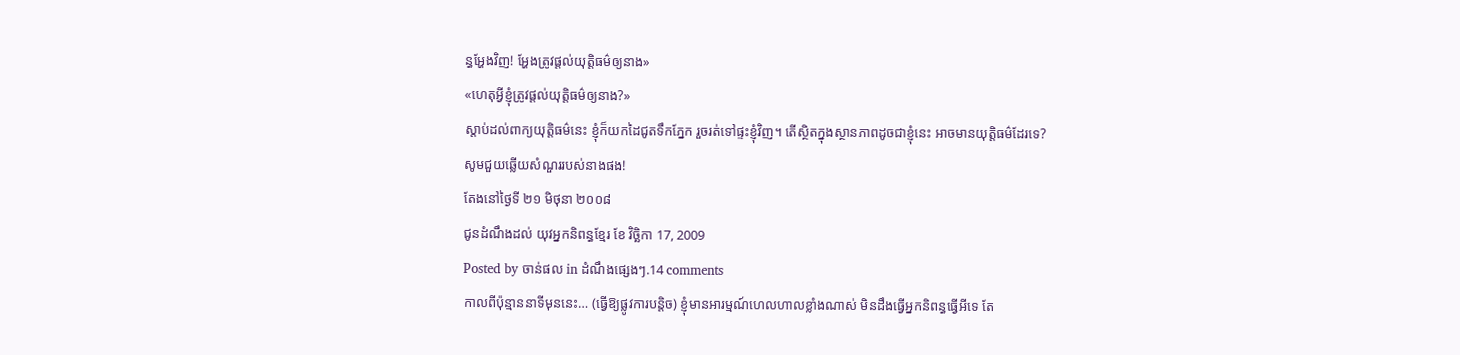ន្ធអ្ហែងវិញ! អ្ហែងត្រូវផ្ដល់យុត្តិធម៌ឲ្យនាង»
«ហេតុអី្វខ្ញុំត្រូវផ្តល់យុត្តិធម៌ឲ្យនាង?»
ស្តាប់ដល់ពាក្យយុត្តិធម៌នេះ ខ្ញុំក៏យកដៃជូតទឹកភ្នែក រួចរត់ទៅផ្ទះខ្ញុំវិញ។ តើស្ថិតក្នុងស្ថានភាពដូចជាខ្ញុំនេះ អាចមានយុត្តិធម៌ដែរទេ?
សូមជួយឆ្លើយសំណួររបស់នាងផង!
តែងនៅថ្ងៃទី ២១ មិថុនា ២០០៨
ជូនដំណឹងដល់ យុវអ្នកនិពន្ធខ្មែរ ខែ វិច្ឆិកា 17, 2009
Posted by ចាន់ផល in ដំណឹងផ្សេងៗ.14 comments
កាលពីប៉ុន្មាននាទីមុននេះ… (ធ្វើឱ្យផ្លូវការបន្តិច) ខ្ញុំមានអារម្មណ៍ហេលហាលខ្លាំងណាស់ មិនដឹងធ្វើអ្នកនិពន្ធធ្វើអីទេ តែ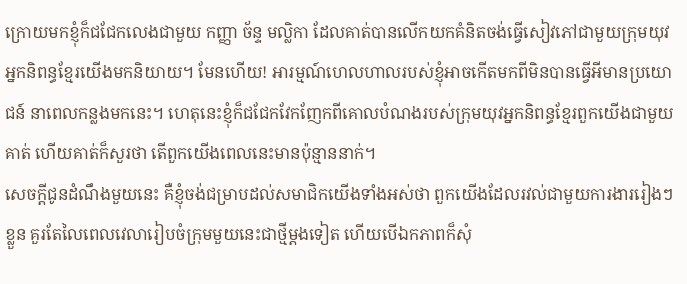ក្រោយមកខ្ញុំក៏ជជែកលេងជាមួយ កញ្ញា ច័ន្ទ មល្លិកា ដែលគាត់បានលើកយកគំនិតចង់ធ្វើសៀវភៅជាមួយក្រុមយុវអ្នកនិពន្ធខ្មែរយើងមកនិយាយ។ មែនហើយ! អារម្មណ៍ហេលហាលរបស់ខ្ញុំអាចកើតមកពីមិនបានធ្វើអីមានប្រយោជន៍ នាពេលកន្លងមកនេះ។ ហេតុនេះខ្ញុំក៏ជជែកវែកញែកពីគោលបំណងរបស់ក្រុមយុវអ្នកនិពន្ធខ្មែរពួកយើងជាមួយគាត់ ហើយគាត់ក៏សួរថា តើពួកយើងពេលនេះមានប៉ុន្មាននាក់។
សេចក្ដីជូនដំណឹងមួយនេះ គឺខ្ញុំចង់ជម្រាបដល់សមាជិកយើងទាំងអស់ថា ពួកយើងដែលរវល់ជាមួយការងាររៀងៗខ្លួន គួរតែលៃពេលវេលារៀបចំក្រុមមួយនេះជាថ្មីម្ដងទៀត ហើយបើឯកភាពក៏សុំ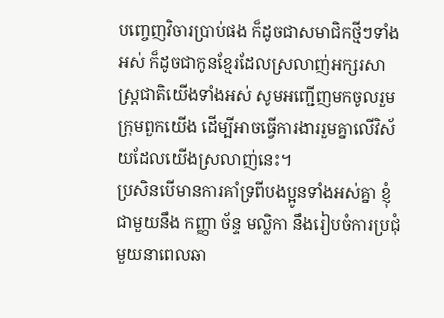បញ្ចេញវិចារប្រាប់ផង ក៏ដូចជាសមាជិកថ្មីៗទាំងអស់ ក៏ដូចជាកូនខ្មែរដែលស្រលាញ់អក្សរសាស្រ្តជាតិយើងទាំងអស់ សូមអញ្ជើញមកចូលរួមក្រុមពួកយើង ដើម្បីអាចធ្វើការងាររួមគ្នាលើវិស័យដែលយើងស្រលាញ់នេះ។
ប្រសិនបើមានការគាំទ្រពីបងប្អូនទាំងអស់គ្នា ខ្ញុំជាមួយនឹង កញ្ញា ច័ន្ទ មល្លិកា នឹងរៀបចំការប្រជុំមួយនាពេលឆា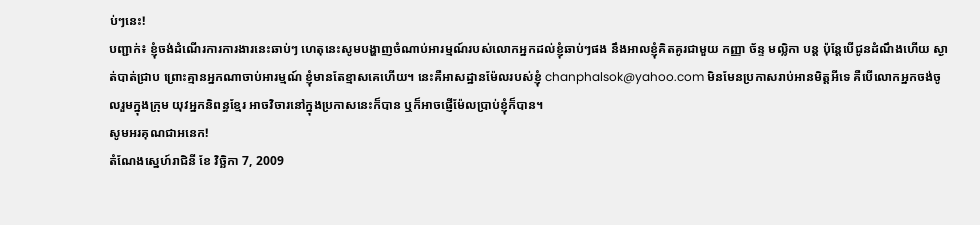ប់ៗនេះ!
បញ្ជាក់៖ ខ្ញុំចង់ដំណើរការការងារនេះឆាប់ៗ ហេតុនេះសូមបង្ហាញចំណាប់អារម្មណ៍របស់លោកអ្នកដល់ខ្ញុំឆាប់ៗផង នឹងអាលខ្ញុំគិតគូរជាមួយ កញ្ញា ច័ន្ទ មល្លិកា បន្ត ប៉ុន្តែបើជូនដំណឹងហើយ ស្ងាត់បាត់ជ្រាប ព្រោះគ្មានអ្នកណាចាប់អារម្មណ៍ ខ្ញុំមានតែខ្មាសគេហើយ។ នេះគឺអាសដ្ឋានម៉ែលរបស់ខ្ញុំ chanphalsok@yahoo.com មិនមែនប្រកាសរាប់អានមិត្តអីទេ គឺបើលោកអ្នកចង់ចូលរួមក្នុងក្រុម យុវអ្នកនិពន្ធខ្មែរ អាចវិចារនៅក្នុងប្រកាសនេះក៏បាន ឬក៏អាចផ្ញើម៉ែលប្រាប់ខ្ញុំក៏បាន។
សូមអរគុណជាអនេក!
តំណែងស្នេហ៍រាជិនី ខែ វិច្ឆិកា 7, 2009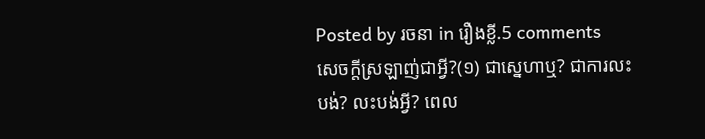Posted by រចនា in រឿងខ្លី.5 comments
សេចក្តីស្រឡាញ់ជាអ្វី?(១) ជាស្នេហាឬ? ជាការលះបង់? លះបង់អ្វី? ពេល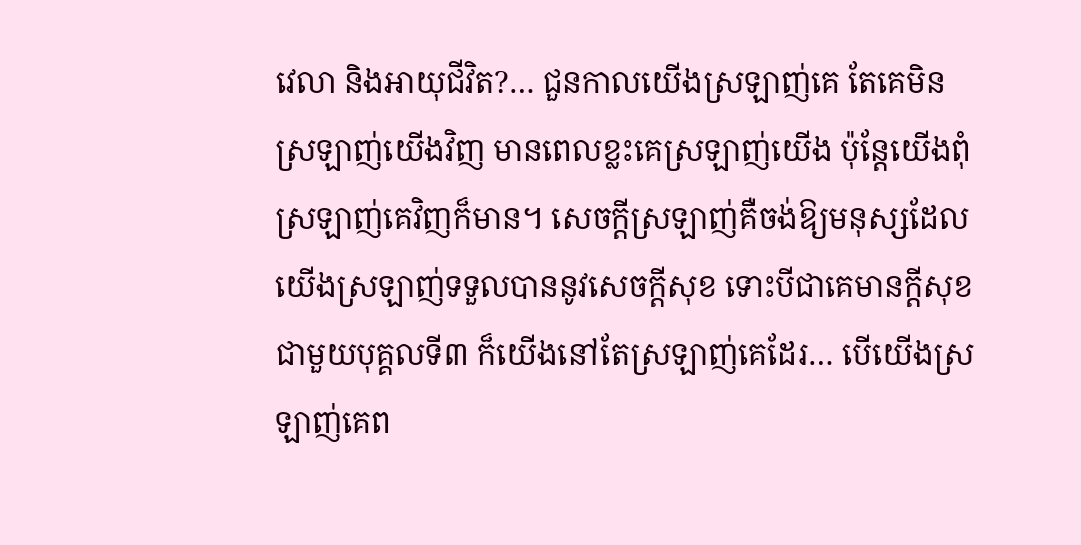វេលា និងអាយុជីវិត?… ជួនកាលយើងស្រឡាញ់គេ តែគេមិនស្រឡាញ់យើងវិញ មានពេលខ្លះគេស្រឡាញ់យើង ប៉ុន្តែយើងពុំស្រឡាញ់គេវិញក៏មាន។ សេចក្តីស្រឡាញ់គឺចង់ឱ្យមនុស្សដែលយើងស្រឡាញ់ទទួលបាននូវសេចក្តីសុខ ទោះបីជាគេមានក្តីសុខជាមួយបុគ្គលទី៣ ក៏យើងនៅតែស្រឡាញ់គេដែរ… បើយើងស្រឡាញ់គេព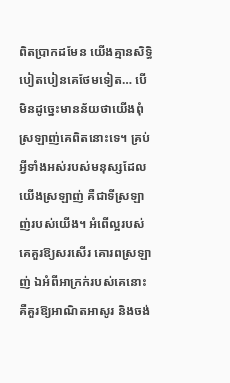ពិតប្រាកដមែន យើងគ្មានសិទ្ធិបៀតបៀនគេថែមទៀត… បើមិនដូច្នេះមានន័យថាយើងពុំស្រឡាញ់គេពិតនោះទេ។ គ្រប់អ្វីទាំងអស់របស់មនុស្សដែលយើងស្រឡាញ់ គឺជាទីស្រឡាញ់របស់យើង។ អំពើល្អរបស់គេគួរឱ្យសរសើរ គោរពស្រឡាញ់ ឯអំពីអាក្រក់របស់គេនោះគឺគួរឱ្យអាណិតអាសូរ និងចង់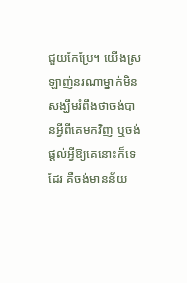ជួយកែប្រែ។ យើងស្រឡាញ់នរណាម្នាក់មិនសង្ឃឹមរំពឹងថាចង់បានអ្វីពីគេមកវិញ ឬចង់ផ្តល់អ្វីឱ្យគេនោះក៏ទេដែរ គឺចង់មានន័យ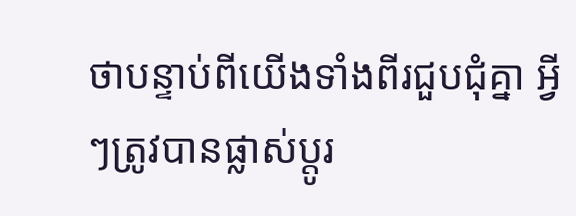ថាបន្ទាប់ពីយើងទាំងពីរជួបជុំគ្នា អ្វីៗត្រូវបានផ្លាស់ប្តូរ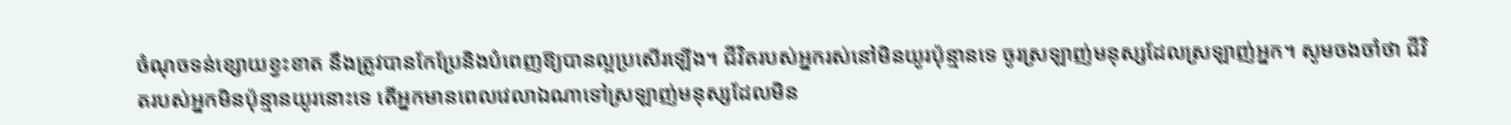ចំណុចទន់ខ្សោយខ្វះខាត នឹងត្រូវបានកែប្រែនិងបំពេញឱ្យបានល្អប្រសើរឡើង។ ជីវិតរបស់អ្នករស់នៅមិនយូរប៉ុន្មានទេ ចូរស្រឡាញ់មនុស្សដែលស្រឡាញ់អ្នក។ សូមចងចាំថា ជីវិតរបស់អ្នកមិនប៉ុន្មានយូរនោះទេ តើអ្នកមានពេលវេលាឯណាទៅស្រឡាញ់មនុស្សដែលមិន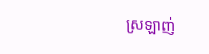ស្រឡាញ់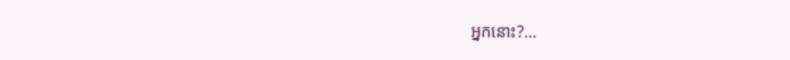អ្នកនោះ?…